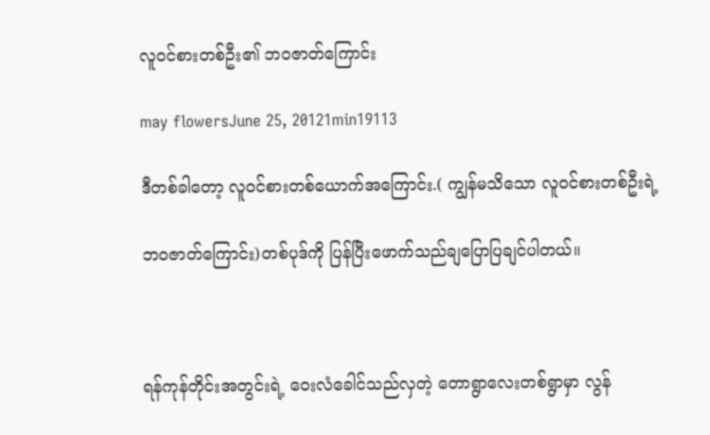လူဝင်စားတစ်ဦး၏ ဘဝဇာတ်ကြောင်း

may flowersJune 25, 20121min19113

ဒီတစ်ခါတော့ လူဝင်စားတစ်ယောက်အကြောင်း.( ကျွန်မသိသော လူဝင်စားတစ်ဦးရဲ့

ဘဝဇာတ်ကြောင်း)တစ်ပုဒ်ကို ပြန်ပြီးဖောက်သည်ချပြောပြချင်ပါတယ်။



ရန်ကုန်တိုင်းအတွင်းရဲ့ ဝေးလံခေါင်သည်လှတဲ့ တောရွာလေးတစ်ရွာမှာ လွန်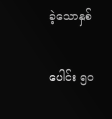ခဲ့သောနှစ်

ပေါင်း ၅ဝ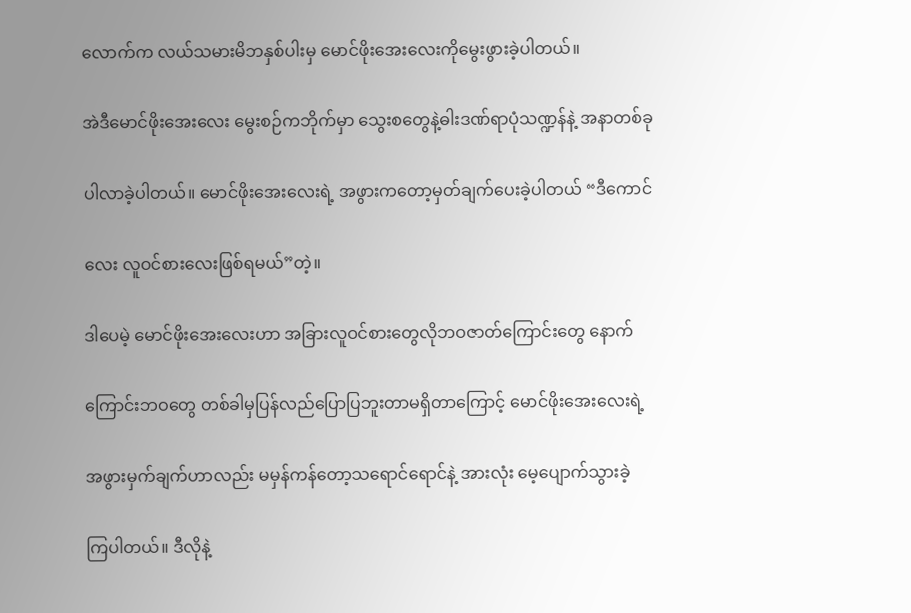လောက်က လယ်သမားမိဘနှစ်ပါးမှ မောင်ဖိုးအေးလေးကိုမွေးဖွားခဲ့ပါတယ်။

အဲဒီမောင်ဖိုးအေးလေး မွေးစဉ်ကဘိုက်မှာ သွေးစတွေနဲ့ဓါးဒဏ်ရာပုံသဏ္ဍန်နဲ့ အနာတစ်ခု

ပါလာခဲ့ပါတယ်။ မောင်ဖိုးအေးလေးရဲ့ အဖွားကတော့မှတ်ချက်ပေးခဲ့ပါတယ် “ဒီကောင်

လေး လူဝင်စားလေးဖြစ်ရမယ်”တဲ့။

ဒါပေမဲ့ မောင်ဖိုးအေးလေးဟာ အခြားလူဝင်စားတွေလိုဘဝဇာတ်ကြောင်းတွေ နောက်

ကြောင်းဘဝတွေ တစ်ခါမှပြန်လည်ပြောပြဘူးတာမရှိတာကြောင့် မောင်ဖိုးအေးလေးရဲ့

အဖွားမှက်ချက်ဟာလည်း မမှန်ကန်တော့သရောင်ရောင်နဲ့ အားလုံး မေ့ပျောက်သွားခဲ့

ကြပါတယ်။ ဒီလိုနဲ့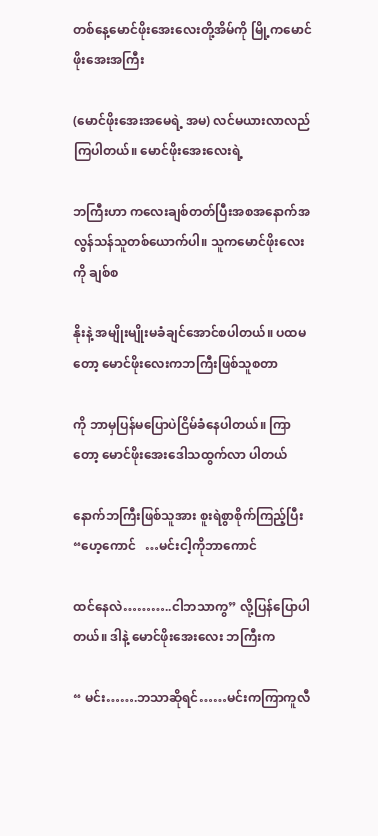တစ်နေ့မောင်ဖိုးအေးလေးတို့အိမ်ကို မြို့ကမောင်ဖိုးအေးအကြီး

(မောင်ဖိုးအေးအမေရဲ့ အမ) လင်မယားလာလည်ကြပါတယ်။ မောင်ဖိုးအေးလေးရဲ့

ဘကြီးဟာ ကလေးချစ်တတ်ပြီးအစအနောက်အလွန်သန်သူတစ်ယောက်ပါ။ သူကမောင်ဖိုးလေးကို ချစ်စ

နိုးနဲ့ အမျိုးမျိုးမခံချင်အောင်စပါတယ်။ ပထမတော့ မောင်ဖိုးလေးကဘကြီးဖြစ်သူစတာ

ကို ဘာမှပြန်မပြောပဲငြိမ်ခံနေပါတယ်။ ကြာတော့ မောင်ဖိုးအေးဒေါသထွက်လာ ပါတယ်

နောက်ဘကြီးဖြစ်သူအား စူးရဲစွာစိုက်ကြည့်ပြီး “ဟေ့ကောင်   …မင်းငါ့ကိုဘာကောင်

ထင်နေလဲ………..ငါဘသာကွ” လို့ပြန်ပြောပါတယ်။ ဒါနဲ့ မောင်ဖိုးအေးလေး ဘကြီးက

“ မင်း…….ဘသာဆိုရင်……မင်းကကြာကူလီ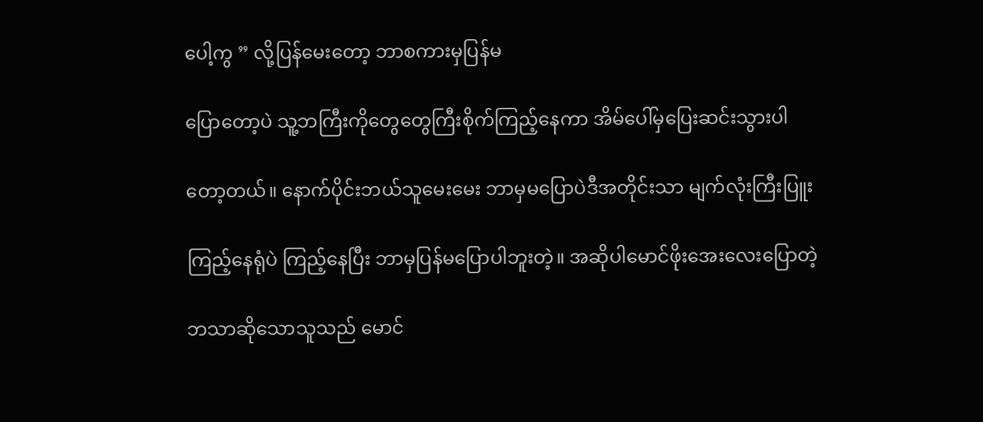ပေါ့ကွ ” လို့ပြန်မေးတော့ ဘာစကားမှပြန်မ

ပြောတော့ပဲ သူ့ဘကြီးကိုတွေတွေကြီးစိုက်ကြည့်နေကာ အိမ်ပေါ်မှပြေးဆင်းသွားပါ

တော့တယ်။ နောက်ပိုင်းဘယ်သူမေးမေး ဘာမှမပြောပဲဒီအတိုင်းသာ မျက်လုံးကြီးပြူး

ကြည့်နေရုံပဲ ကြည့်နေပြီး ဘာမှပြန်မပြောပါဘူးတဲ့။ အဆိုပါမောင်ဖိုးအေးလေးပြောတဲ့

ဘသာဆိုသောသူသည် မောင်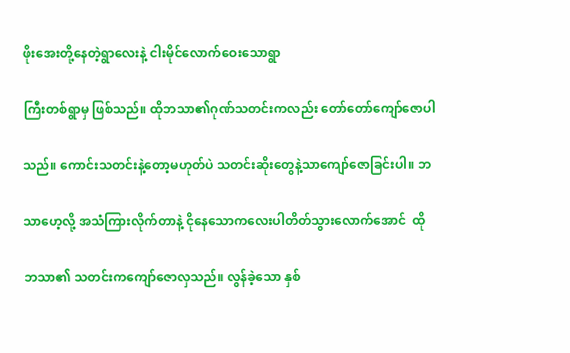ဖိုးအေးတို့နေတဲ့ရွာလေးနဲ့ ငါးမိုင်လောက်ဝေးသောရွာ

ကြီးတစ်ရွာမှ ဖြစ်သည်။ ထိုဘသာ၏ဂုဏ်သတင်းကလည်း တော်တော်ကျော်ဇောပါ

သည်။ ကောင်းသတင်းနဲ့တော့မဟုတ်ပဲ သတင်းဆိုးတွေနဲ့သာကျော်ဇောခြင်းပါ။ ဘ

သာဟေ့လို့ အသံကြားလိုက်တာနဲ့ ငိုနေသောကလေးပါတိတ်သွားလောက်အောင်  ထို

ဘသာ၏ သတင်းကကျော်ဇောလှသည်။ လွန်ခဲ့သော နှစ်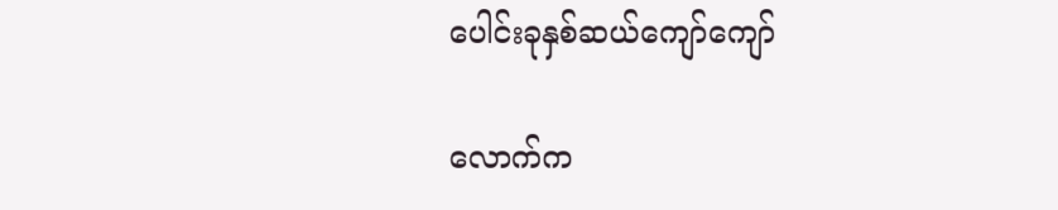ပေါင်းခုနှစ်ဆယ်ကျော်ကျော်

လောက်က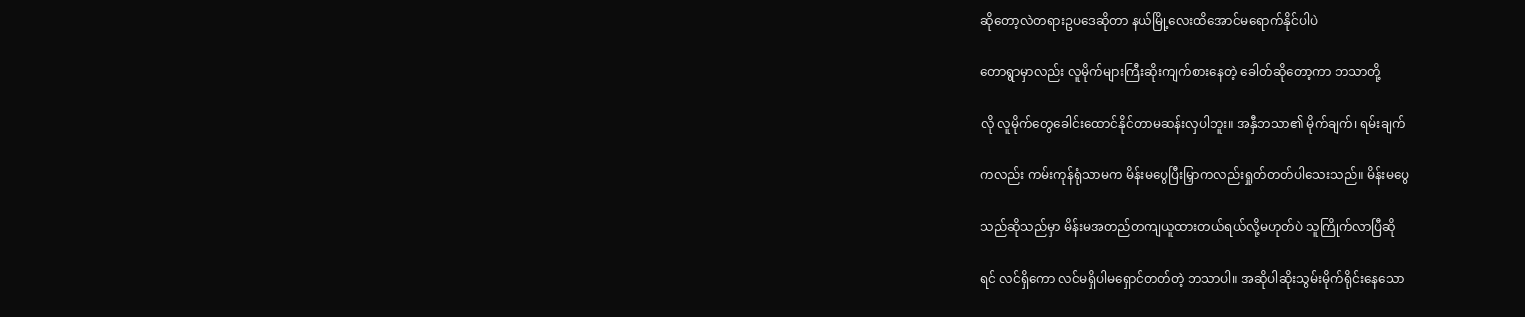ဆိုတော့လဲတရားဥပဒေဆိုတာ နယ်မြို့လေးထိအောင်မရောက်နိုင်ပါပဲ

တောရွာမှာလည်း လူမိုက်များကြီးဆိုးကျက်စားနေတဲ့ ခေါတ်ဆိုတော့ကာ ဘသာတို့

လို လူမိုက်တွေခေါင်းထောင်နိုင်တာမဆန်းလှပါဘူး။ အနှီဘသာ၏ မိုက်ချက်၊ ရမ်းချက်

ကလည်း ကမ်းကုန်ရုံသာမက မိန်းမပွေပြီးမြှာကလည်းရှုတ်တတ်ပါသေးသည်။ မိန်းမပွေ

သည်ဆိုသည်မှာ မိန်းမအတည်တကျယူထားတယ်ရယ်လို့မဟုတ်ပဲ သူကြိုက်လာပြီဆို

ရင် လင်ရှိကော လင်မရှိပါမရှောင်တတ်တဲ့ ဘသာပါ။ အဆိုပါဆိုးသွမ်းမိုက်ရိုင်းနေသော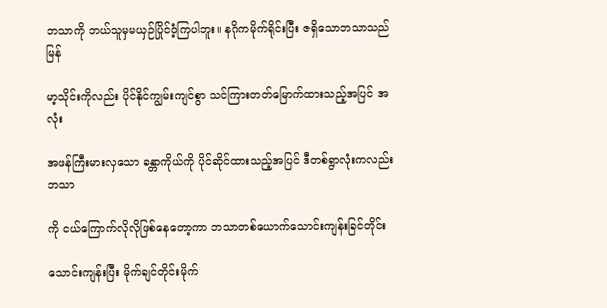ဘသာကို ဘယ်သူမှမယှဉ်ပြိုင်ဝံ့ကြပါဘူး။ နဂိုကမိုက်ရိုင်းပြီး ဇရှိသောဘသာသည်  မြန်

မာ့သိုင်းကိုလည်း ပိုင်နိုင်ကျွမ်းကျင်စွာ သင်ကြားတတ်မြောက်ထားသည့်အပြင် အလုံး

အဖန်ကြီးမားလှသော ခန္တာကိုယ်ကို ပိုင်ဆိုင်ထားသည့်အပြင် ဒီတစ်ရွာလုံးကလည်း ဘသာ

ကို ငယ်ကြောက်လိုလိုဖြစ်နေတော့ကာ ဘသာတစ်ယောက်သောင်းကျန်းခြင်တိုင်း

သောင်းကျန်းပြီး မိုက်ချင်တိုင်းမိုက်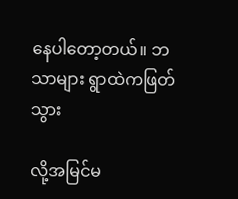နေပါတော့တယ်။ ဘသာများ ရွာထဲကဖြတ်သွား

လို့အမြင်မ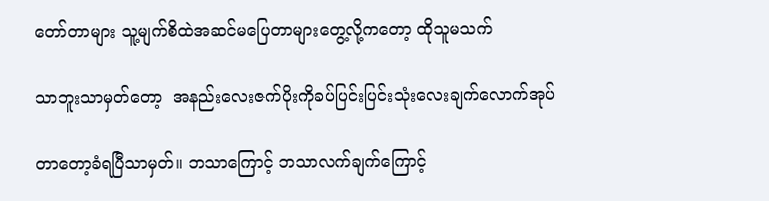တော်တာများ သူ့မျက်စိထဲအဆင်မပြေတာများတွေ့လို့ကတော့ ထိုသူမသက်

သာဘူးသာမှတ်တော့  အနည်းလေးဇက်ပိုးကိုခပ်ပြင်းပြင်းသုံးလေးချက်လောက်အုပ်

တာတော့ခံရပြီသာမှတ်။ ဘသာကြောင့် ဘသာလက်ချက်ကြောင့်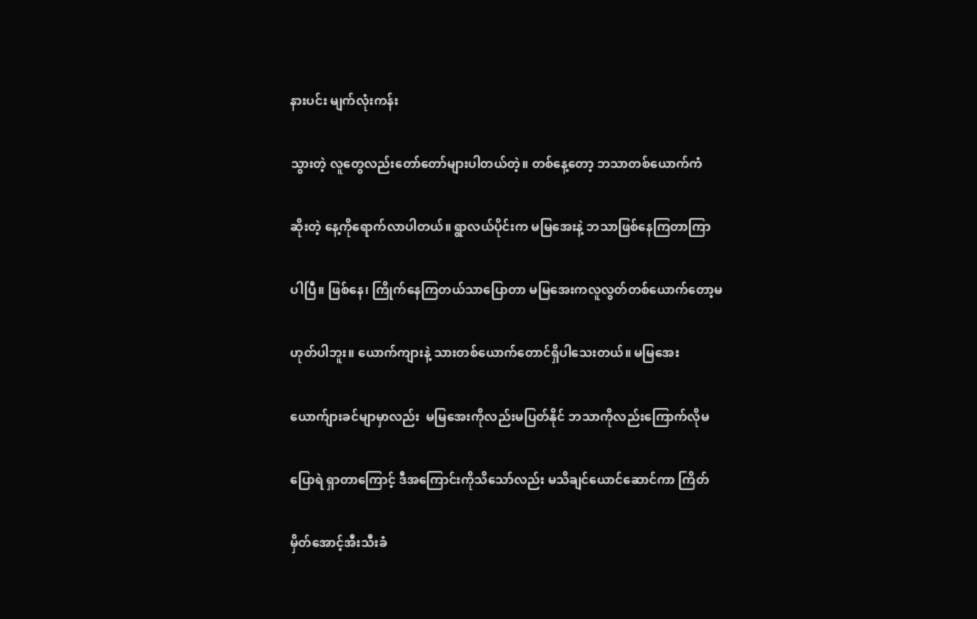နားပင်း မျက်လုံးကန်း

သွားတဲ့ လူတွေလည်းတော်တော်များပါတယ်တဲ့။ တစ်နေ့တော့ ဘသာတစ်ယောက်ကံ

ဆိုးတဲ့ နေ့ကိုရောက်လာပါတယ်။ ရွာလယ်ပိုင်းက မမြအေးနဲ့ ဘသာဖြစ်နေကြတာကြာ

ပါပြီ။ ဖြစ်နေ၊ ကြိုက်နေကြတယ်သာပြောတာ မမြအေးကလူလွတ်တစ်ယောက်တော့မ

ဟုတ်ပါဘူး။ ယောက်ကျားနဲ့ သားတစ်ယောက်တောင်ရှိပါသေးတယ်။ မမြအေး

ယောက်ျားခင်မျာမှာလည်း  မမြအေးကိုလည်းမပြတ်နိုင် ဘသာကိုလည်းကြောက်လိုမ

ပြောရဲ ရှာတာကြောင့် ဒီအကြောင်းကိုသိသော်လည်း မသိချင်ယောင်ဆောင်ကာ ကြိတ်

မှိတ်အောင့်အီးသီးခံ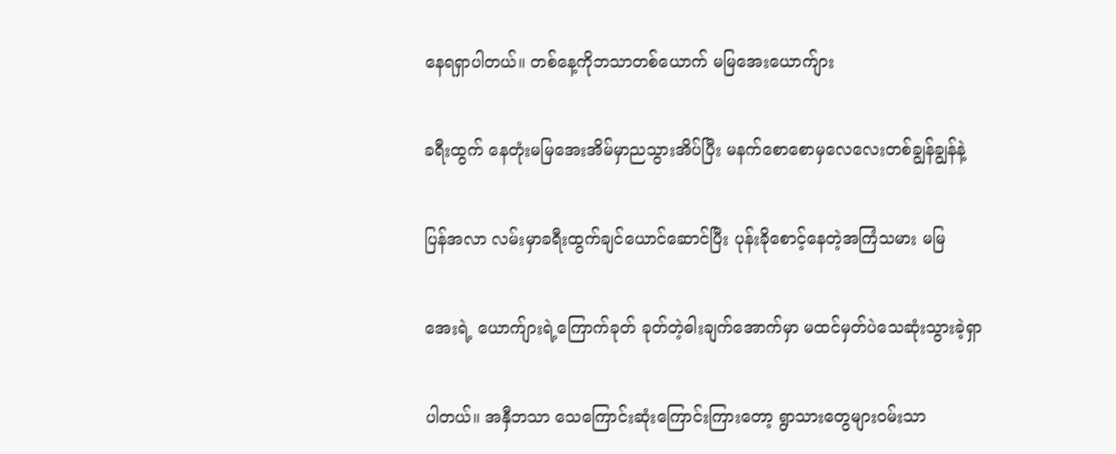နေရရှာပါတယ်။ တစ်နေ့ကိုဘသာတစ်ယောက် မမြအေးယောက်ျား

ခရီးထွက် နေတုံးမမြအေးအိမ်မှာညသွားအိပ်ပြီး မနက်စောစောမှလေလေးတစ်ချွန်ချွန်နဲ့

ပြန်အလာ လမ်းမှာခရီးထွက်ချင်ယောင်ဆောင်ပြီး ပုန်းခိုစောင့်နေတဲ့အကြံသမား မမြ

အေးရဲ့ ယောက်ျားရဲ့ကြောက်ခုတ် ခုတ်တဲ့ဓါးချက်အောက်မှာ မထင်မှတ်ပဲသေဆုံးသွားခဲ့ရှာ

ပါတယ်။ အနှီဘသာ သေကြောင်းဆုံးကြောင်းကြားတော့ ရွာသားတွေများဝမ်းသာ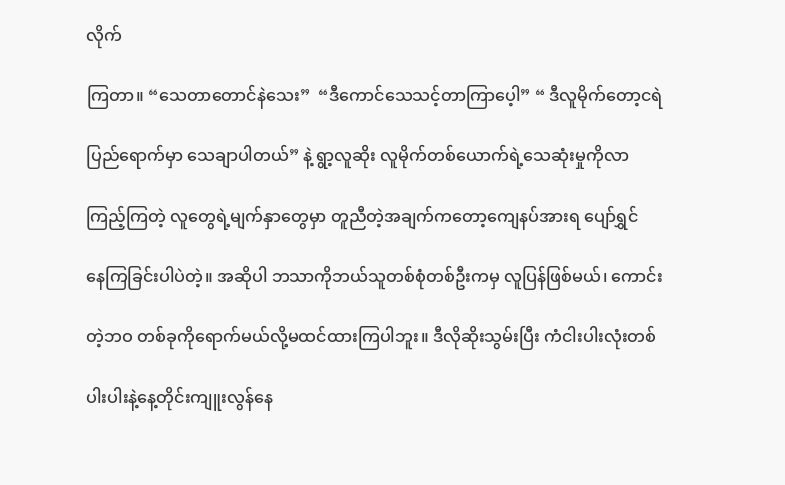လိုက်

ကြတာ။ “သေတာတောင်နဲသေး”  “ဒီကောင်သေသင့်တာကြာပေ့ါ” “ ဒီလူမိုက်တော့ငရဲ

ပြည်ရောက်မှာ သေချာပါတယ်” နဲ့ ရွာ့လူဆိုး လူမိုက်တစ်ယောက်ရဲ့သေဆုံးမှုကိုလာ

ကြည့်ကြတဲ့ လူတွေရဲ့မျက်နှာတွေမှာ တူညီတဲ့အချက်ကတော့ကျေနပ်အားရ ပျော်ရွှင်

နေကြခြင်းပါပဲတဲ့။ အဆိုပါ ဘသာကိုဘယ်သူတစ်စုံတစ်ဦးကမှ လူပြန်ဖြစ်မယ်၊ ကောင်း

တဲ့ဘဝ တစ်ခုကိုရောက်မယ်လို့မထင်ထားကြပါဘူး။ ဒီလိုဆိုးသွမ်းပြီး ကံငါးပါးလုံးတစ်

ပါးပါးနဲ့နေ့တိုင်းကျူးလွန်နေ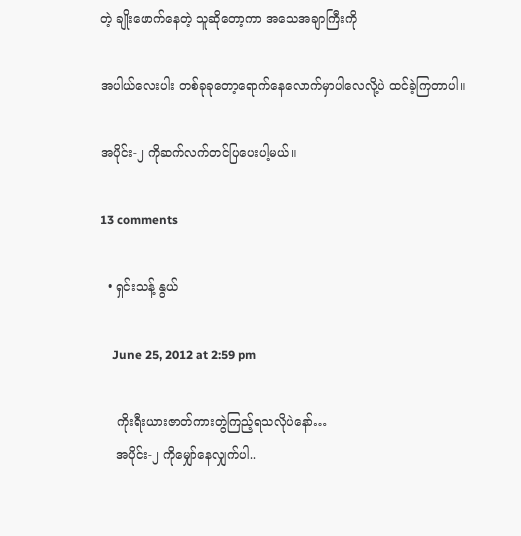တဲ့ ချိုးဖောက်နေတဲ့ သူဆိုတော့ကာ အသေအချာကြီးကို

အပါယ်လေးပါး တစ်ခုခုတော့ရောက်နေလောက်မှာပါလေလို့ပဲ ထင်ခဲ့ကြတာပါ။

အပိုင်း-၂ ကိုဆက်လက်တင်ပြပေးပါ့မယ်။

13 comments

  • ရှင်းသန့် နွယ်

    June 25, 2012 at 2:59 pm

    ကိုးရီးယားဇာတ်ကားတွဲကြည့်ရသလိုပဲနော်…
    အပိုင်း-၂ ကိုမျှော်နေလျှက်ပါ..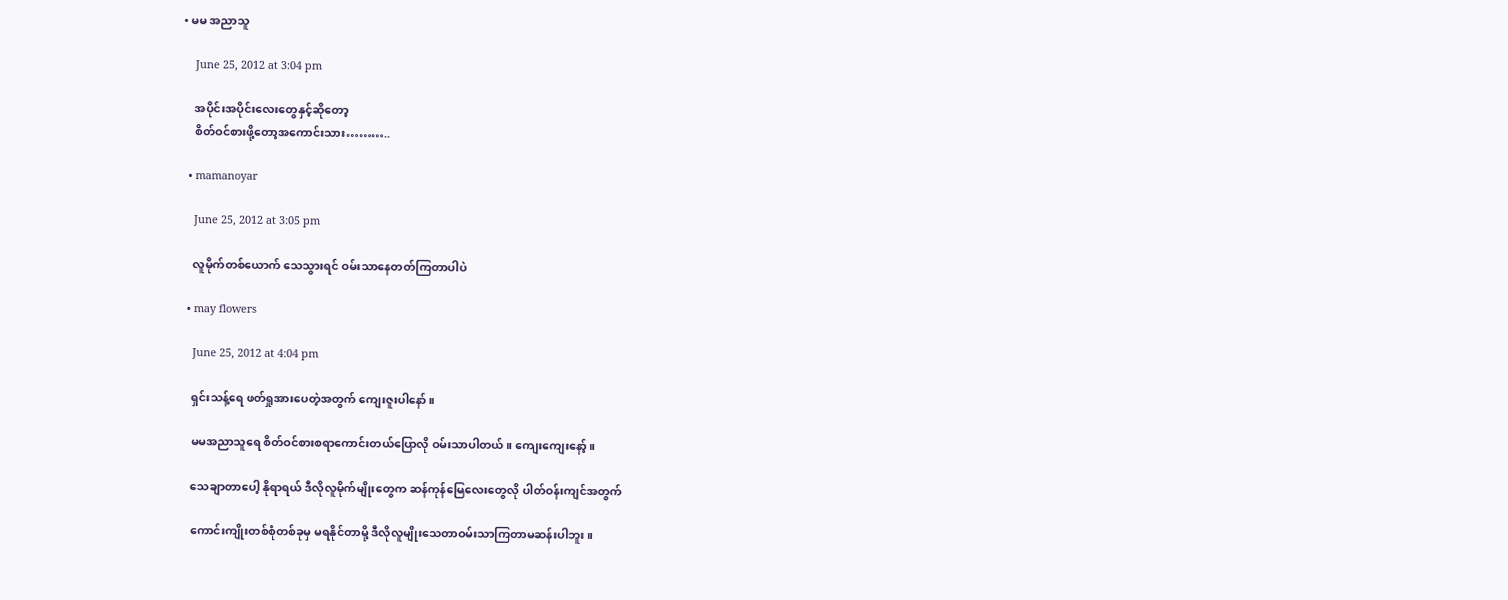• မမ အညာသူ

    June 25, 2012 at 3:04 pm

    အပိုင်းအပိုင်းလေးတွေနှင့်ဆိုတော့
    စိတ်ဝင်စားဖို့တော့အကောင်းသား………..

  • mamanoyar

    June 25, 2012 at 3:05 pm

    လူမိုက်တစ်ယောက် သေသွားရင် ဝမ်းသာနေတတ်ကြတာပါပဲ

  • may flowers

    June 25, 2012 at 4:04 pm

    ရှင်းသန့်ရေ ဖတ်ရှုအားပေတဲ့အတွက် ကျေးဇူးပါနော်။

    မမအညာသူရေ စိတ်ဝင်စားစရာကောင်းတယ်ပြောလို ဝမ်းသာပါတယ်။ ကျေးကျေးနော့်။

    သေချာတာပေါ့ နိုရာရယ် ဒီလိုလူမိုက်မျိုးတွေက ဆန်ကုန်မြေလေးတွေလို ပါတ်ဝန်းကျင်အတွက်

    ကောင်းကျိုးတစ်စုံတစ်ခုမှ မရနိုင်တာမို့ ဒီလိုလူမျိုးသေတာဝမ်းသာကြတာမဆန်းပါဘူး။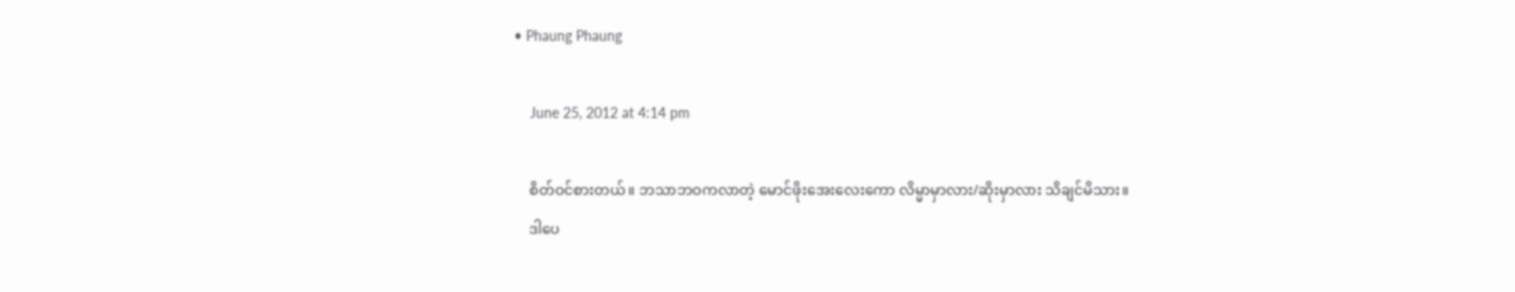• Phaung Phaung

    June 25, 2012 at 4:14 pm

    စိတ်ဝင်စားတယ်။ ဘသာဘဝကလာတဲ့ မောင်ဖိုးအေးလေးကော လိမ္မာမှာလား/ဆိုးမှာလား သိချင်မိသား။
    ဒါပေ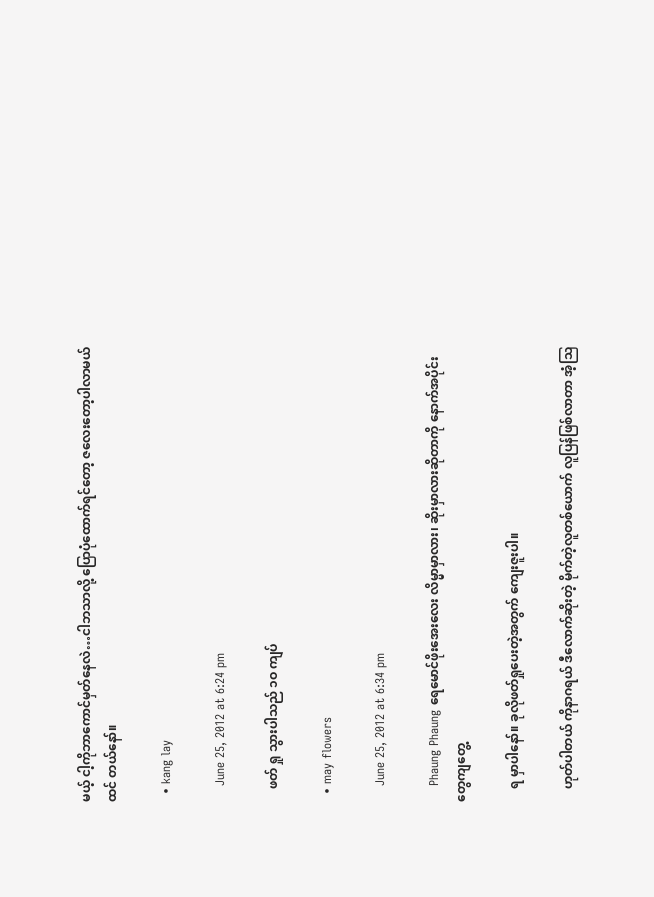မယ့် ငါ့ကိုဘာကောင်မှတ်နေလဲ…ငါဘသာလို့ ပြောပုံထောက်ရင်တော့ ဇလေးတော့ပါလာမယ်ထင် တယ်နော်။

  • kang lay

    June 25, 2012 at 6:24 pm

    ဖတ် ရှု သွားပါသည် ၁ဝ ကျပ်

  • may flowers

    June 25, 2012 at 6:34 pm

    Phaung Phaung ရေမောင်ဖိုးအေးလေး လိမ္မာမှာလား၊ ဆိုးမှာလားဆိုတာကို နောက်အပိုင်းတွေကျတွေ့

    ရ မှာပါနော်။ ခုလိုဖတ်ရှုပေးတဲ့အတွက် ကျေးဇူးပါ။

    ဟုတ်ပါတယ် ကိုနာဂရယ် ဒီလောက်ဆိုးတဲ့ မိုက်တဲ့လူတစ်ယောက် လူပြန်ဖြစ်လာတာ အံ့ဩ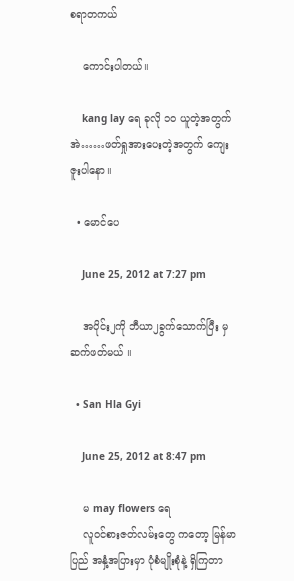စရာတကယ်

    ကောင်းပါတယ်။

    kang lay ရေ ခုလို ၁ဝ ယူတဲ့အတွက် အဲ……ဖတ်ရှုအားပေးတဲ့အတွက် ကျေးဇူးပါနော။

  • မောင်ပေ

    June 25, 2012 at 7:27 pm

    အပိုင်း၂ကို ဘီယာ၂ခွက်သောက်ပြီး မှ ဆက်ဖတ်မယ် ။

  • San Hla Gyi

    June 25, 2012 at 8:47 pm

    မ may flowers ရေ
    လူဝင်စားဇတ်လမ်းတွေ ကတော့ မြန်မာပြည် အနှံ့အပြားမှာ ပုံစံမျိုးစုံနဲ့ ရှိကြတာ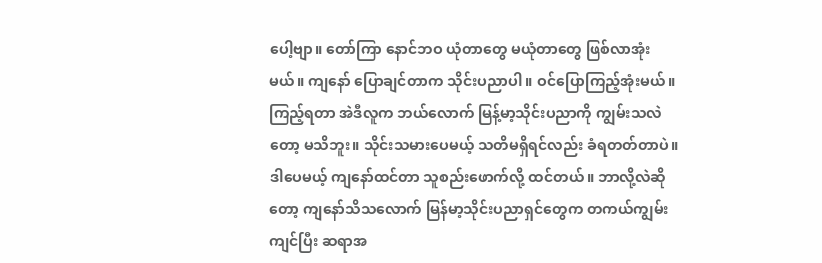ပေါ့ဗျာ။ တော်ကြာ နောင်ဘဝ ယုံတာတွေ မယုံတာတွေ ဖြစ်လာအုံးမယ်။ ကျနော် ပြောချင်တာက သိုင်းပညာပါ။ ဝင်ပြောကြည့်အုံးမယ်။ ကြည့်ရတာ အဲဒီလူက ဘယ်လောက် မြန့်မာ့သိုင်းပညာကို ကျွမ်းသလဲတော့ မသိဘူး။ သိုင်းသမားပေမယ့် သတိမရှိရင်လည်း ခံရတတ်တာပဲ။ ဒါပေမယ့် ကျနော်ထင်တာ သူစည်းဖောက်လို့ ထင်တယ်။ ဘာလို့လဲဆိုတော့ ကျနော်သိသလောက် မြန်မာ့သိုင်းပညာရှင်တွေက တကယ်ကျွမ်းကျင်ပြီး ဆရာအ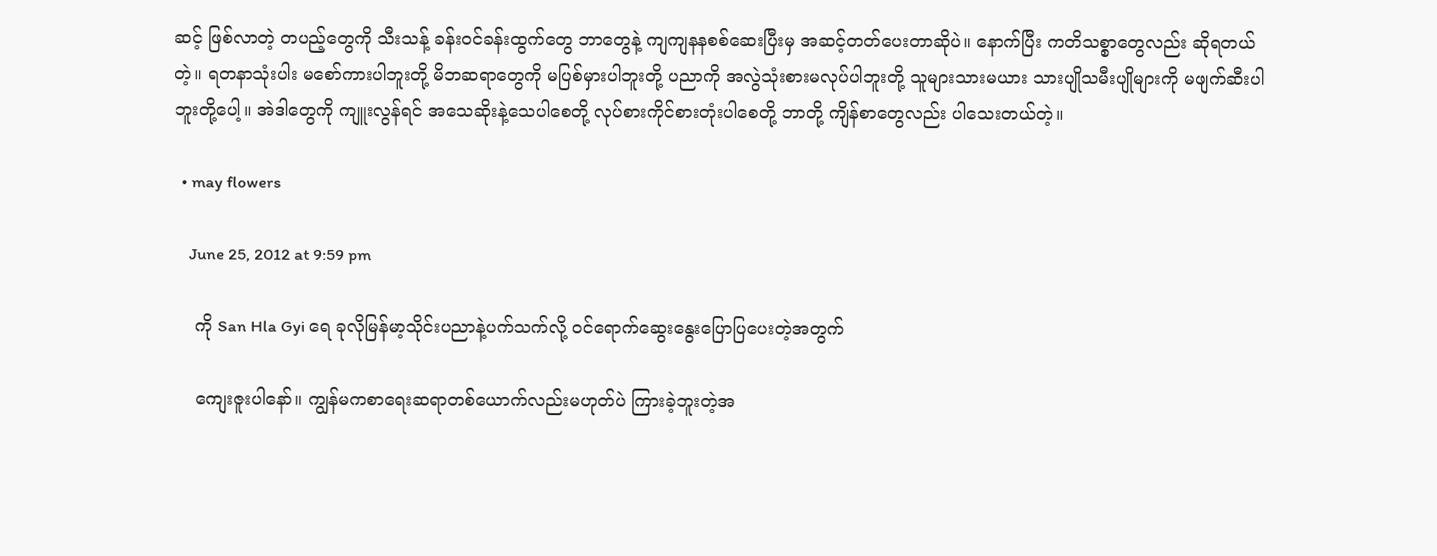ဆင့် ဖြစ်လာတဲ့ တပည့်တွေကို သီးသန့် ခန်းဝင်ခန်းထွက်တွေ ဘာတွေနဲ့ ကျကျနနစစ်ဆေးပြီးမှ အဆင့်တတ်ပေးတာဆိုပဲ။ နောက်ပြီး ကတိသစ္စာတွေလည်း ဆိုရတယ်တဲ့။ ရတနာသုံးပါး မစော်ကားပါဘူးတို့ မိဘဆရာတွေကို မပြစ်မှားပါဘူးတို့ ပညာကို အလွဲသုံးစားမလုပ်ပါဘူးတို့ သူများသားမယား သားပျိုသမီးပျိုများကို မဖျက်ဆီးပါဘူးတို့ပေါ့။ အဲဒါတွေကို ကျူးလွန်ရင် အသေဆိုးနဲ့သေပါစေတို့ လုပ်စားကိုင်စားတုံးပါစေတို့ ဘာတို့ ကျိန်စာတွေလည်း ပါသေးတယ်တဲ့။

  • may flowers

    June 25, 2012 at 9:59 pm

    ကို San Hla Gyi ရေ ခုလိုမြန်မာ့သိုင်းပညာနဲ့ပက်သက်လို့ ဝင်ရောက်ဆွေးနွေးပြောပြပေးတဲ့အတွက်

    ကျေးဇူးပါနော်။ ကျွန်မကစာရေးဆရာတစ်ယောက်လည်းမဟုတ်ပဲ ကြားခဲ့ဘူးတဲ့အ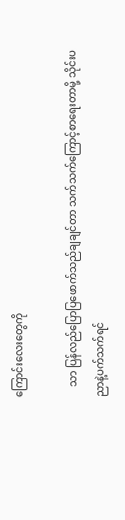ကြောင်းလေးတွေကို

    သာ ပြန်လည်ပြောပြဖောက်သည်ချချင်တာ သက်သက်ကြောင့်စာရေးတာမို့ သိုင်းပညာနဲ့ပက်သက်ရင်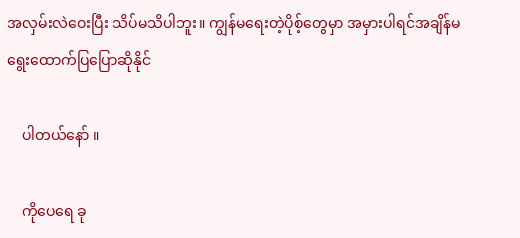အလှမ်းလဲဝေးပြီး သိပ်မသိပါဘူး။ ကျွန်မရေးတဲ့ပိုစ့်တွေမှာ အမှားပါရင်အချိန်မရွေးထောက်ပြပြောဆိုနိုင်

    ပါတယ်နော် ။

    ကိုပေရေ ခု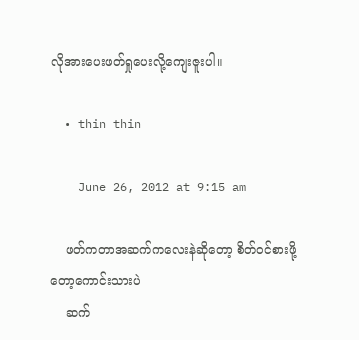လိုအားပေးဖတ်ရှုပေးလို့ကျေးဇူးပါ။

  • thin thin

    June 26, 2012 at 9:15 am

    ဖတ်ကတာအဆက်ကလေးနဲဆိုတော့ စိတ်ဝင်စားဖို့တော့ကောင်းသားပဲ
    ဆက်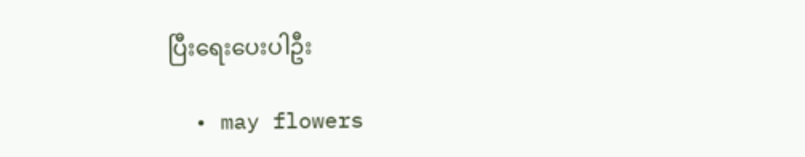ပြီးရေးပေးပါဦး

  • may flowers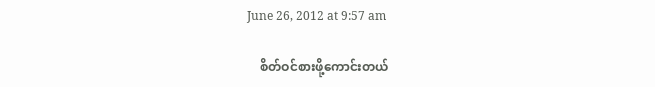June 26, 2012 at 9:57 am

    စိတ်ဝင်စားဖို့ကောင်းတယ်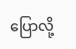ပြောလို့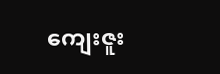ကျေးဇူး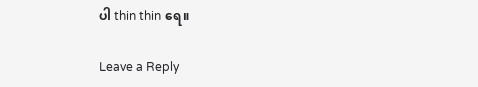ပါ thin thin ရေ။

Leave a Reply